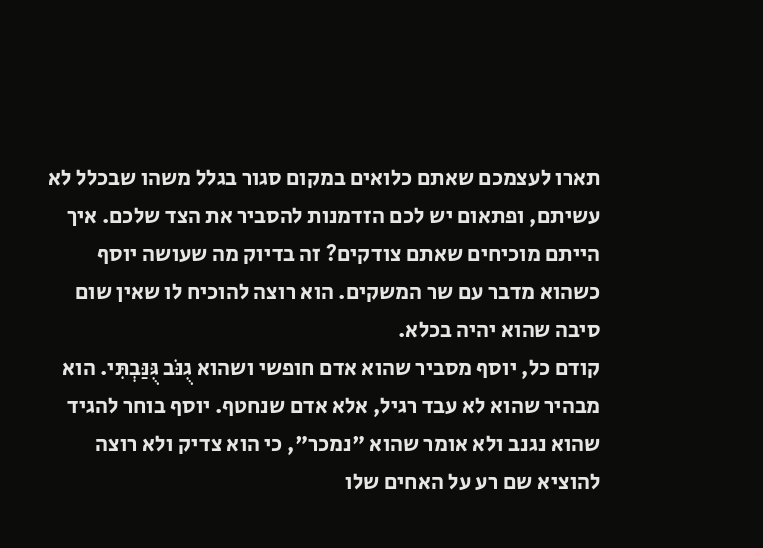תארו לעצמכם שאתם כלואים במקום סגור בגלל משהו שבכלל לא עשיתם, ופתאום יש לכם הזדמנות להסביר את הצד שלכם. איך הייתם מוכיחים שאתם צודקים? זה בדיוק מה שעושה יוסף כשהוא מדבר עם שר המשקים. הוא רוצה להוכיח לו שאין שום סיבה שהוא יהיה בכלא.
קודם כל, יוסף מסביר שהוא אדם חופשי ושהוא גֻנֹּב גֻּנַּבְתִּי. הוא מבהיר שהוא לא עבד רגיל, אלא אדם שנחטף. יוסף בוחר להגיד שהוא נגנב ולא אומר שהוא "נמכר", כי הוא צדיק ולא רוצה להוציא שם רע על האחים שלו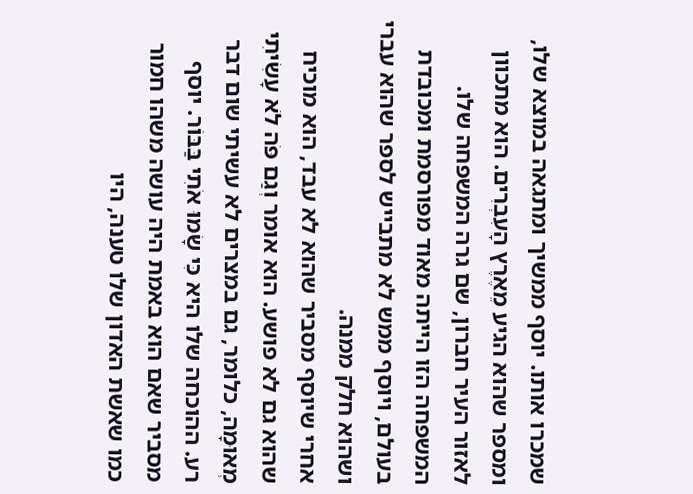שמכרו אותו. יוסף ממשיך ומתגאה במוצא שלו, ומספר שהוא הגיע מֵאֶרֶץ הָעִבְרִים. הוא מתכוון לאזור העיר חברון, שם גרה המשפחה שלו. המשפחה הזו הייתה מאוד מפורסמת ומכובדת בעולם, ויוסף ממש לא מתבייש לספר שהוא עברי ושהוא חלק ממנה.
אחרי שיוסף מסביר שהוא לא עבד, הוא מוכיח שהוא גם לא פושע. הוא אומר וְגַם פֹּה לֹא עָשִׂיתִי מְאוּמָה, כלומר, גם במצרים לא עשיתי שום דבר רע. ההוכחה שלו היא כִּי שָׂמוּ אֹתִי בַּבּוֹר. יוסף מסביר שאם הוא באמת היה עושה משהו חמור כמו שאשת האדון שלו טענה, היו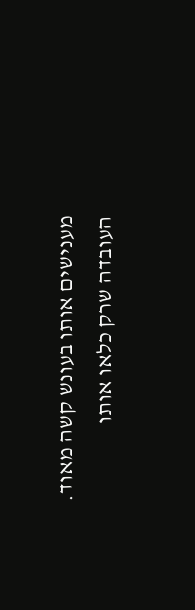מענישים אותו בעונש קשה מאוד. העובדה שרק כלאו אותו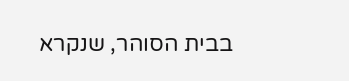בבית הסוהר, שנקרא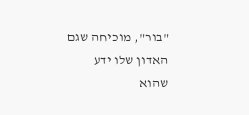"בור", מוכיחה שגם האדון שלו ידע שהוא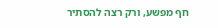חף מפשע, ורק רצה להסתיר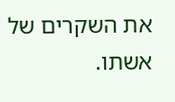את השקרים של אשתו.